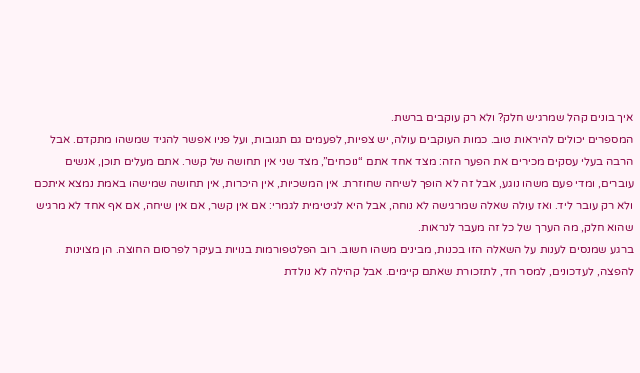איך בונים קהל שמרגיש חלק? ולא רק עוקבים ברשת.
המספרים יכולים להיראות טוב. כמות העוקבים עולה, יש צפיות, לפעמים גם תגובות, ועל פניו אפשר להגיד שמשהו מתקדם. אבל הרבה בעלי עסקים מכירים את הפער הזה: מצד אחד אתם “נוכחים”, מצד שני אין תחושה של קשר. אתם מעלים תוכן, אנשים עוברים, ומדי פעם משהו נוגע, אבל זה לא הופך לשיחה שחוזרת. אין המשכיות, אין היכרות, אין תחושה שמישהו באמת נמצא איתכם ולא רק עובר ליד. ואז עולה שאלה שמרגישה לא נוחה, אבל היא לגיטימית לגמרי: אם אין קשר, אם אין שיחה, אם אף אחד לא מרגיש שהוא חלק, מה הערך של כל זה מעבר לנראות.
ברגע שמנסים לענות על השאלה הזו בכנות, מבינים משהו חשוב. רוב הפלטפורמות בנויות בעיקר לפרסום החוצה. הן מצוינות להפצה, לעדכונים, למסר חד, לתזכורת שאתם קיימים. אבל קהילה לא נולדת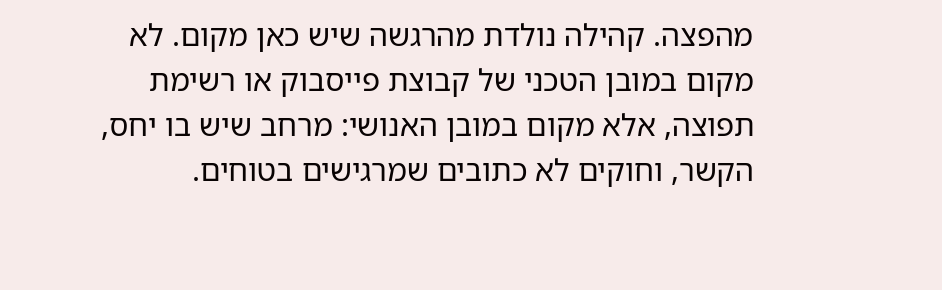מהפצה. קהילה נולדת מהרגשה שיש כאן מקום. לא מקום במובן הטכני של קבוצת פייסבוק או רשימת תפוצה, אלא מקום במובן האנושי: מרחב שיש בו יחס, הקשר, וחוקים לא כתובים שמרגישים בטוחים.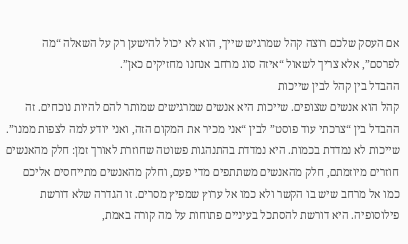אם העסק שלכם רוצה קהל שמרגיש שייך, הוא לא יכול להישען רק על השאלה “מה לפרסם”, אלא צריך לשאול “איזה סוג מרחב אנחנו מחזיקים כאן”.
ההבדל בין קהל לבין שייכות
קהל הוא אנשים שצופים. שייכות היא אנשים שמרגישים שמותר להם להיות נוכחים. זה ההבדל בין “צרכתי עוד פוסט” לבין “אני מכיר את המקום הזה, ואני יודע למה לצפות ממנו”. שייכות לא נמדדת בכמות. היא נמדדת בהתנהגות פשוטה שחוזרת לאורך זמן: חלק מהאנשים חוזרים מיוזמתם, חלק מהאנשים משתתפים מדי פעם, וחלק מהאנשים מתייחסים אליכם כמו אל מרחב שיש בו הקשר ולא כמו אל ערוץ שמפיץ מסרים. זו הגדרה שלא דורשת פילוסופיה. היא דורשת להסתכל בעיניים פתוחות על מה קורה באמת,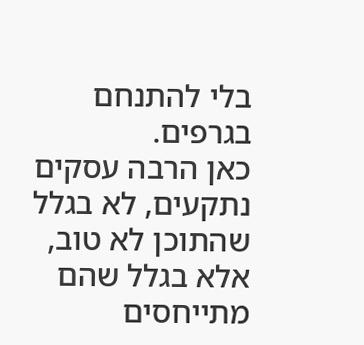בלי להתנחם בגרפים.
כאן הרבה עסקים נתקעים, לא בגלל שהתוכן לא טוב, אלא בגלל שהם מתייחסים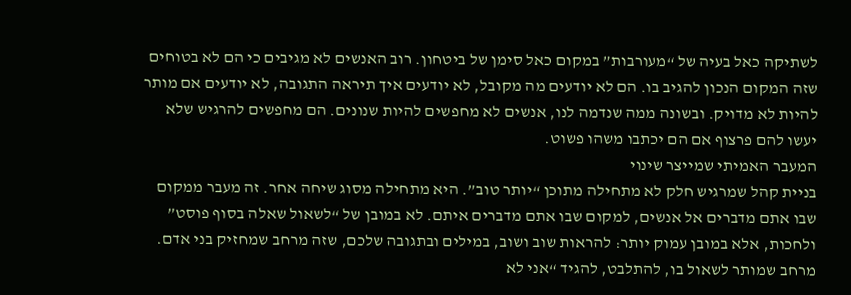לשתיקה כאל בעיה של “מעורבות” במקום כאל סימן של ביטחון. רוב האנשים לא מגיבים כי הם לא בטוחים שזה המקום הנכון להגיב בו. הם לא יודעים מה מקובל, לא יודעים איך תיראה התגובה, לא יודעים אם מותר להיות לא מדויק. ובשונה ממה שנדמה לנו, אנשים לא מחפשים להיות שנונים. הם מחפשים להרגיש שלא יעשו להם פרצוף אם הם יכתבו משהו פשוט.
המעבר האמיתי שמייצר שינוי
בניית קהל שמרגיש חלק לא מתחילה מתוכן “יותר טוב”. היא מתחילה מסוג שיחה אחר. זה מעבר ממקום שבו אתם מדברים אל אנשים, למקום שבו אתם מדברים איתם. לא במובן של “לשאול שאלה בסוף פוסט” ולחכות, אלא במובן עמוק יותר: להראות שוב ושוב, במילים ובתגובה שלכם, שזה מרחב שמחזיק בני אדם. מרחב שמותר לשאול בו, להתלבט, להגיד “אני לא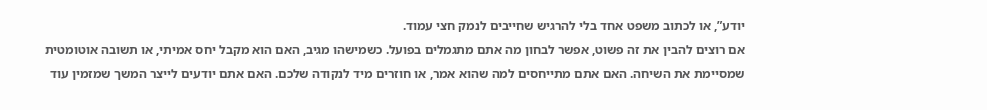יודע”, או לכתוב משפט אחד בלי להרגיש שחייבים לנמק חצי עמוד.
אם רוצים להבין את זה פשוט, אפשר לבחון מה אתם מתגמלים בפועל. כשמישהו מגיב, האם הוא מקבל יחס אמיתי, או תשובה אוטומטית שמסיימת את השיחה. האם אתם מתייחסים למה שהוא אמר, או חוזרים מיד לנקודה שלכם. האם אתם יודעים לייצר המשך שמזמין עוד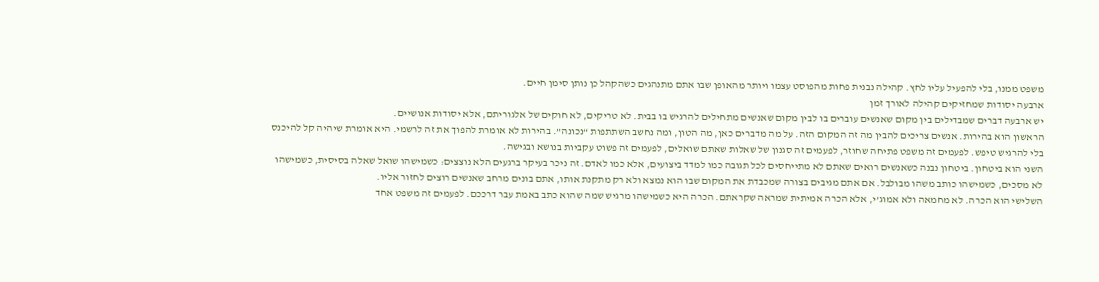משפט ממנו, בלי להפעיל עליו לחץ. קהילה נבנית פחות מהפוסט עצמו ויותר מהאופן שבו אתם מתנהגים כשהקהל כן נותן סימן חיים.
ארבעה יסודות שמחזיקים קהילה לאורך זמן
יש ארבעה דברים שמבדילים בין מקום שאנשים עוברים בו לבין מקום שאנשים מתחילים להרגיש בו בבית. לא טריקים, לא חוקים של אלגוריתם, אלא יסודות אנושיים.
הראשון הוא בהירות. אנשים צריכים להבין מה זה המקום הזה. על מה מדברים כאן, מה הטון, ומה נחשב השתתפות “נכונה”. בהירות לא אומרת להפוך את זה לרשמי. היא אומרת שיהיה קל להיכנס בלי להרגיש טיפש. לפעמים זה משפט פתיחה שחוזר, לפעמים זה סגנון של שאלות שאתם שואלים, לפעמים זה פשוט עקביות בנושא ובגישה.
השני הוא ביטחון. ביטחון נבנה כשאנשים רואים שאתם לא מתייחסים לכל תגובה כמו למדד ביצועים, אלא כמו לאדם. זה ניכר בעיקר ברגעים הלא נוצצים: כשמישהו שואל שאלה בסיסית, כשמישהו לא מסכים, כשמישהו כותב משהו מבולבל. אם אתם מגיבים בצורה שמכבדת את המקום שבו הוא נמצא ולא רק מתקנת אותו, אתם בונים מרחב שאנשים רוצים לחזור אליו.
השלישי הוא הכרה. לא מחמאה ולא אמוג’י, אלא הכרה אמיתית שמראה שקראתם. הכרה היא כשמישהו מרגיש שמה שהוא כתב באמת עבר דרככם. לפעמים זה משפט אחד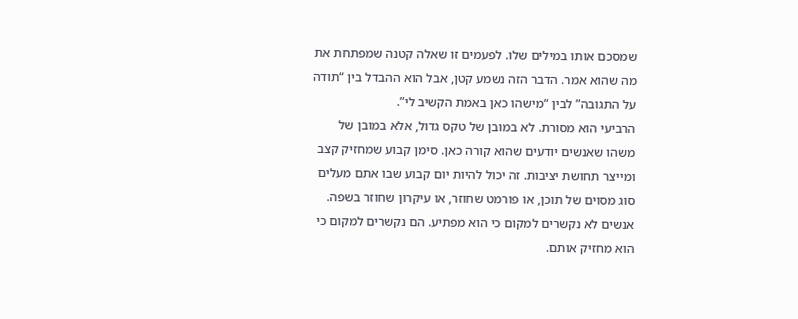שמסכם אותו במילים שלו. לפעמים זו שאלה קטנה שמפתחת את מה שהוא אמר. הדבר הזה נשמע קטן, אבל הוא ההבדל בין “תודה על התגובה” לבין “מישהו כאן באמת הקשיב לי”.
הרביעי הוא מסורת. לא במובן של טקס גדול, אלא במובן של משהו שאנשים יודעים שהוא קורה כאן. סימן קבוע שמחזיק קצב ומייצר תחושת יציבות. זה יכול להיות יום קבוע שבו אתם מעלים סוג מסוים של תוכן, או פורמט שחוזר, או עיקרון שחוזר בשפה. אנשים לא נקשרים למקום כי הוא מפתיע. הם נקשרים למקום כי הוא מחזיק אותם.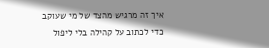איך זה מרגיש מהצד של מי שעוקב
כדי לכתוב על קהילה בלי ליפול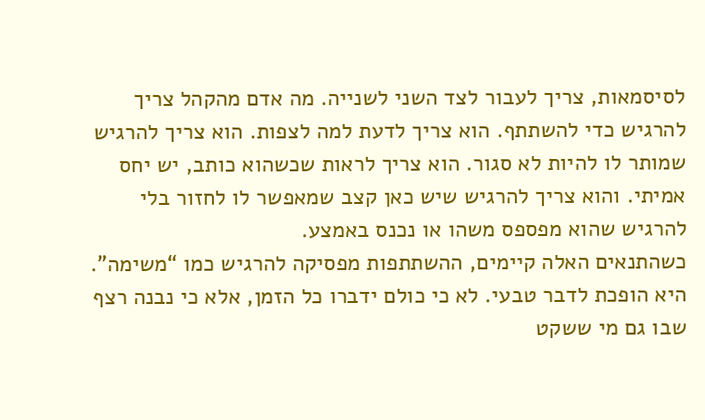לסיסמאות, צריך לעבור לצד השני לשנייה. מה אדם מהקהל צריך להרגיש כדי להשתתף. הוא צריך לדעת למה לצפות. הוא צריך להרגיש שמותר לו להיות לא סגור. הוא צריך לראות שכשהוא כותב, יש יחס אמיתי. והוא צריך להרגיש שיש כאן קצב שמאפשר לו לחזור בלי להרגיש שהוא מפספס משהו או נכנס באמצע.
כשהתנאים האלה קיימים, ההשתתפות מפסיקה להרגיש כמו “משימה”. היא הופכת לדבר טבעי. לא כי כולם ידברו כל הזמן, אלא כי נבנה רצף שבו גם מי ששקט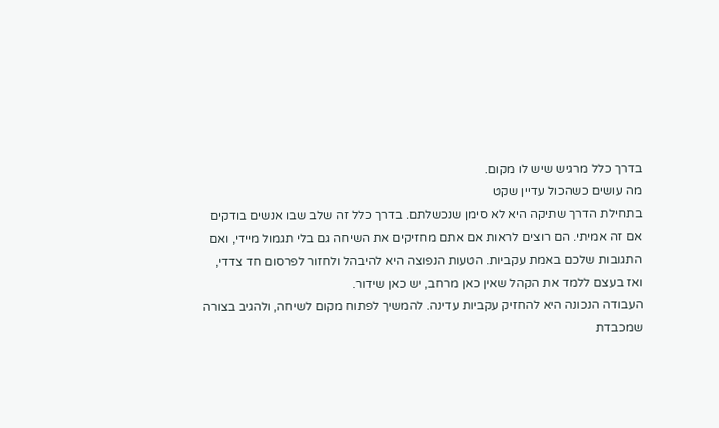בדרך כלל מרגיש שיש לו מקום.
מה עושים כשהכול עדיין שקט
בתחילת הדרך שתיקה היא לא סימן שנכשלתם. בדרך כלל זה שלב שבו אנשים בודקים אם זה אמיתי. הם רוצים לראות אם אתם מחזיקים את השיחה גם בלי תגמול מיידי, ואם התגובות שלכם באמת עקביות. הטעות הנפוצה היא להיבהל ולחזור לפרסום חד צדדי, ואז בעצם ללמד את הקהל שאין כאן מרחב, יש כאן שידור.
העבודה הנכונה היא להחזיק עקביות עדינה. להמשיך לפתוח מקום לשיחה, ולהגיב בצורה שמכבדת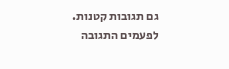גם תגובות קטנות. לפעמים התגובה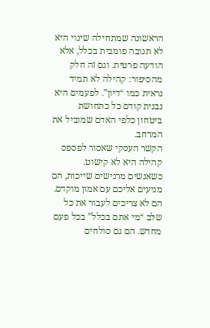הראשונה שמתחילה שינוי היא לא תגובה פומבית בכלל, אלא הודעה פרטית. וגם זה חלק מהסיפור: קהילה לא תמיד נראית כמו “דיון”. לפעמים היא נבנית קודם כל כתחושת ביטחון כלפי האדם שמוביל את המרחב.
הקשר העסקי שאסור לפספס
קהילה היא לא קישוט. כשאנשים מרגישים שייכות, הם מגיעים אליכם עם אמון מוקדם. הם לא צריכים לעבור את כל שלב “מי אתם בכלל” בכל פעם מחדש. הם גם סולחים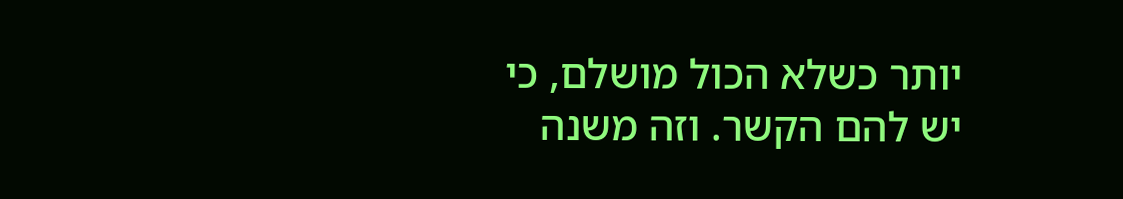יותר כשלא הכול מושלם, כי יש להם הקשר. וזה משנה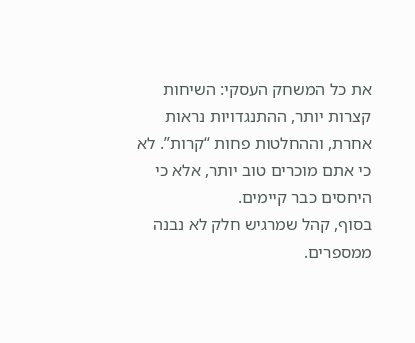את כל המשחק העסקי: השיחות קצרות יותר, ההתנגדויות נראות אחרת, וההחלטות פחות “קרות”. לא כי אתם מוכרים טוב יותר, אלא כי היחסים כבר קיימים.
בסוף, קהל שמרגיש חלק לא נבנה ממספרים.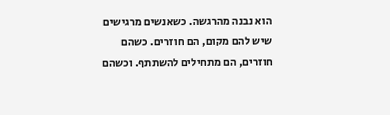הוא נבנה מהרגשה. כשאנשים מרגישים שיש להם מקום, הם חוזרים. כשהם חוזרים, הם מתחילים להשתתף. וכשהם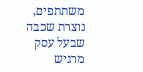משתתפים, נוצרת שכבה שבעל עסק מרגיש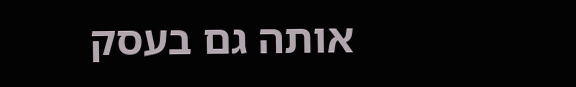אותה גם בעסק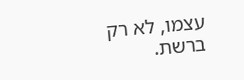עצמו, לא רק ברשת.